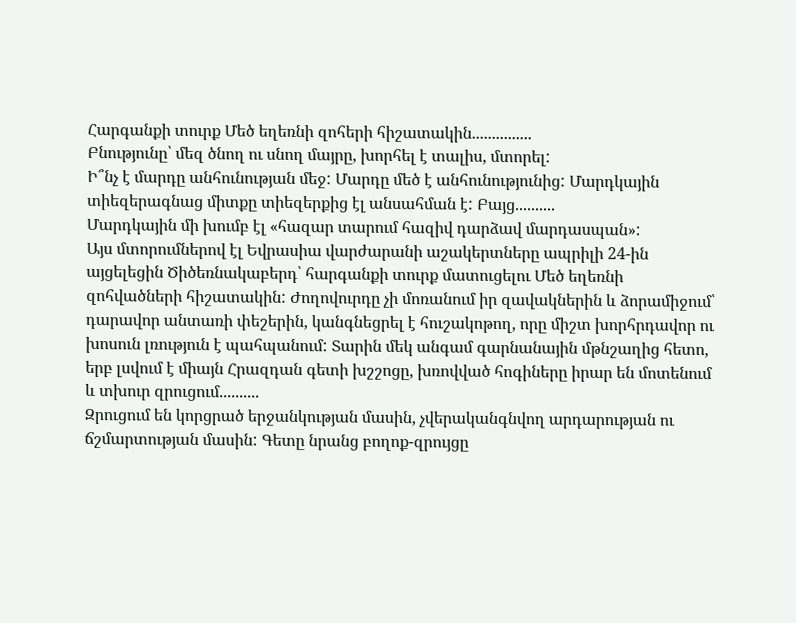Հարգանքի տուրք Մեծ եղեռնի զոհերի հիշատակին...............
Բնությունը՝ մեզ ծնող ու սնող մայրը, խորհել է տալիս, մտորել:
Ի՞նչ է մարդը անհունության մեջ: Մարդը մեծ է անհունությունից: Մարդկային տիեզերագնաց միտքը տիեզերքից էլ անսահման է: Բայց..........
Մարդկային մի խումբ էլ «հազար տարում հազիվ դարձավ մարդասպան»:
Այս մտորումներով էլ Եվրասիա վարժարանի աշակերտները ապրիլի 24-ին այցելեցին Ծիծեռնակաբերդ՝ հարգանքի տուրք մատուցելու Մեծ եղեռնի զոհվածների հիշատակին: Ժողովուրդը չի մոռանում իր զավակներին և ձորամիջում՝ դարավոր անտառի փեշերին, կանգնեցրել է հուշակոթող, որը միշտ խորհրդավոր ու խոսուն լռություն է պահպանում: Տարին մեկ անգամ գարնանային մթնշաղից հետո, երբ լսվում է միայն Հրազդան գետի խշշոցը, խռովված հոգիները իրար են մոտենում և տխուր զրուցում..........
Զրուցում են կորցրած երջանկության մասին, չվերականգնվող արդարության ու ճշմարտության մասին: Գետը նրանց բողոք-զրույցը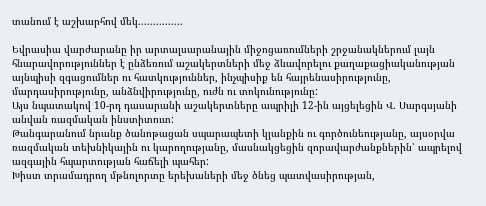տանում է աշխարհով մեկ...............

Եվրասիա վարժարանը իր արտալսարանային միջոցառումների շրջանակներում լայն հնարավորություններ է ընձեռում աշակերտների մեջ ձևավորելու քաղաքացիականության այնպիսի զգացումներ ու հատկություններ, ինչպիսիք են հայրենասիրությունը, մարդասիրությունը, անձնվիրությունը, ուժն ու տոկունությունը:
Այս նպատակով 10-րդ դասարանի աշակերտները ապրիլի 12-ին այցելեցին Վ. Սարգսյանի անվան ռազմական ինստիտուտ:
Թանգարանում նրանք ծանոթացան սպարապետի կյանքին ու գործունեությանը, այսօրվա ռազմական տեխնիկային ու կարողությանը, մասնակցեցին զորավարժանքներին՝ ապրելով ազգային հպարտության հաճելի պահեր:
Խիստ տրամադրող մթնոլորտը երեխաների մեջ ծնեց պատվասիրության,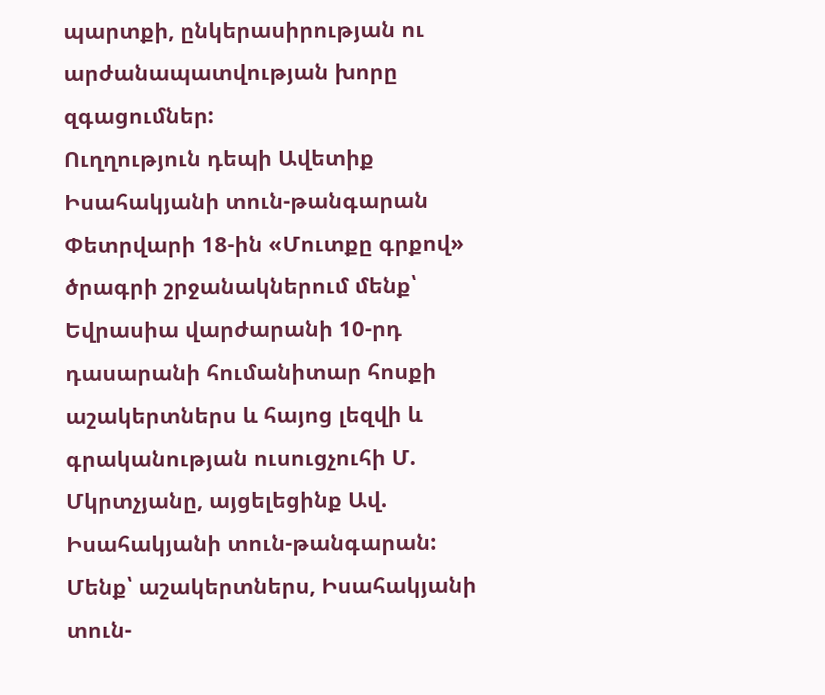պարտքի, ընկերասիրության ու արժանապատվության խորը զգացումներ:
Ուղղություն դեպի Ավետիք Իսահակյանի տուն-թանգարան
Փետրվարի 18-ին «Մուտքը գրքով» ծրագրի շրջանակներում մենք՝ Եվրասիա վարժարանի 10-րդ դասարանի հումանիտար հոսքի աշակերտներս և հայոց լեզվի և գրականության ուսուցչուհի Մ. Մկրտչյանը, այցելեցինք Ավ. Իսահակյանի տուն-թանգարան:
Մենք՝ աշակերտներս, Իսահակյանի տուն-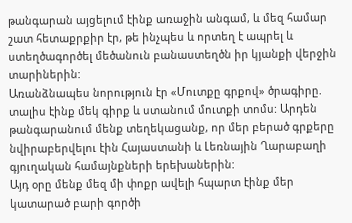թանգարան այցելում էինք առաջին անգամ, և մեզ համար շատ հետաքրքիր էր, թե ինչպես և որտեղ է ապրել և ստեղծագործել մեծանուն բանաստեղծն իր կյանքի վերջին տարիներին:
Առանձնապես նորություն էր «Մուտքը գրքով» ծրագիրը. տալիս էինք մեկ գիրք և ստանում մուտքի տոմս: Արդեն թանգարանում մենք տեղեկացանք, որ մեր բերած գրքերը նվիրաբերվելու էին Հայաստանի և Լեռնային Ղարաբաղի գյուղական համայնքների երեխաներին:
Այդ օրը մենք մեզ մի փոքր ավելի հպարտ էինք մեր կատարած բարի գործի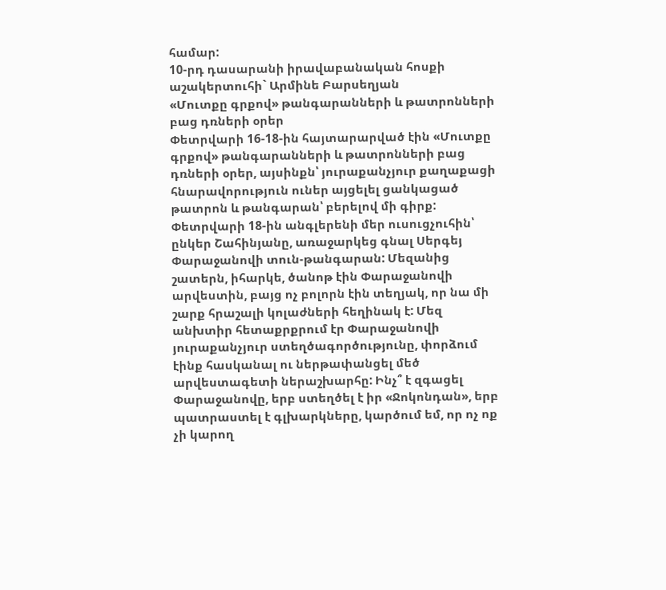համար:
10-րդ դասարանի իրավաբանական հոսքի աշակերտուհի` Արմինե Բարսեղյան
«Մուտքը գրքով» թանգարանների և թատրոնների բաց դռների օրեր
Փետրվարի 16-18-ին հայտարարված էին «Մուտքը գրքով» թանգարանների և թատրոնների բաց դռների օրեր, այսինքն՝ յուրաքանչյուր քաղաքացի հնարավորություն ուներ այցելել ցանկացած թատրոն և թանգարան՝ բերելով մի գիրք: Փետրվարի 18-ին անգլերենի մեր ուսուցչուհին՝ ընկեր Շահինյանը, առաջարկեց գնալ Սերգեյ Փարաջանովի տուն-թանգարան: Մեզանից շատերն, իհարկե, ծանոթ էին Փարաջանովի արվեստին, բայց ոչ բոլորն էին տեղյակ, որ նա մի շարք հրաշալի կոլաժների հեղինակ է: Մեզ անխտիր հետաքրքրում էր Փարաջանովի յուրաքանչյուր ստեղծագործությունը, փորձում էինք հասկանալ ու ներթափանցել մեծ արվեստագետի ներաշխարհը: Ինչ՞ է զգացել Փարաջանովը, երբ ստեղծել է իր «Ջոկոնդան», երբ պատրաստել է գլխարկները, կարծում եմ, որ ոչ ոք չի կարող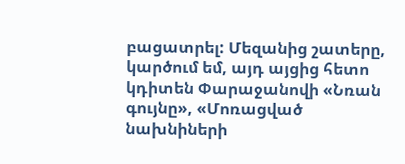բացատրել: Մեզանից շատերը, կարծում եմ, այդ այցից հետո կդիտեն Փարաջանովի «Նռան գույնը», «Մոռացված նախնիների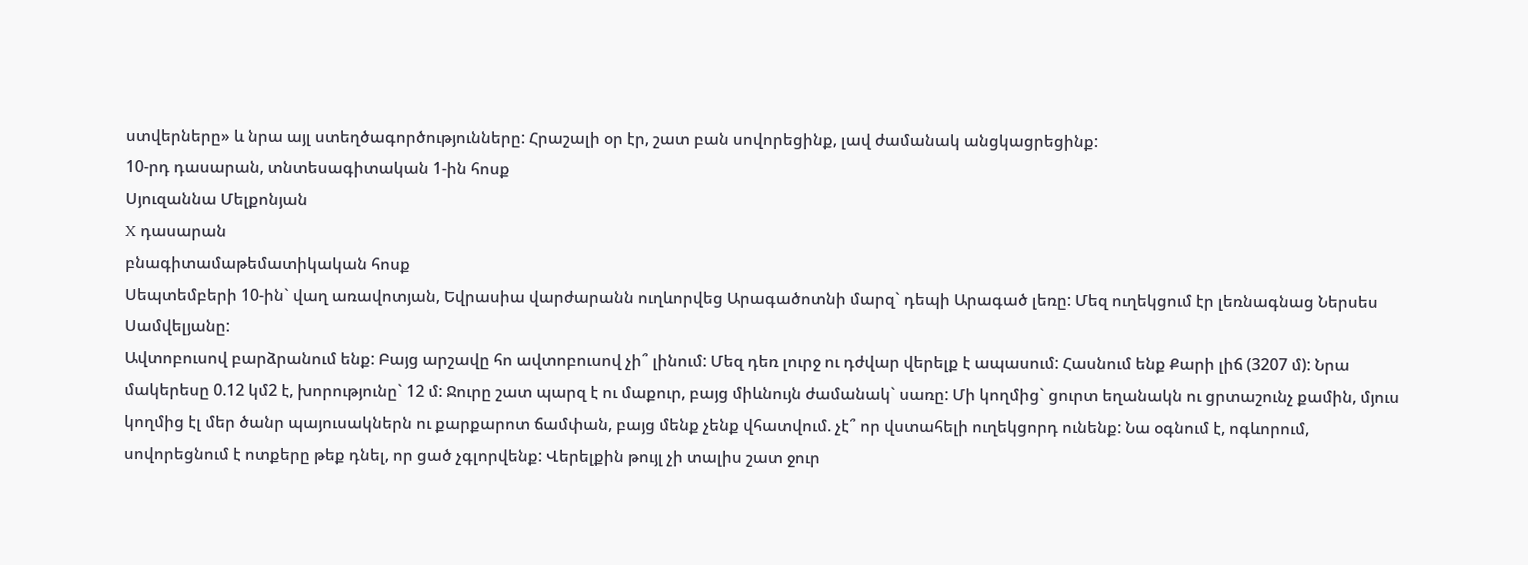ստվերները» և նրա այլ ստեղծագործությունները: Հրաշալի օր էր, շատ բան սովորեցինք, լավ ժամանակ անցկացրեցինք:
10-րդ դասարան, տնտեսագիտական 1-ին հոսք
Սյուզաննա Մելքոնյան
X դասարան
բնագիտամաթեմատիկական հոսք
Սեպտեմբերի 10-ին` վաղ առավոտյան, Եվրասիա վարժարանն ուղևորվեց Արագածոտնի մարզ` դեպի Արագած լեռը: Մեզ ուղեկցում էր լեռնագնաց Ներսես Սամվելյանը:
Ավտոբուսով բարձրանում ենք: Բայց արշավը հո ավտոբուսով չի՞ լինում: Մեզ դեռ լուրջ ու դժվար վերելք է ապասում: Հասնում ենք Քարի լիճ (3207 մ): Նրա մակերեսը 0.12 կմ2 է, խորությունը` 12 մ: Ջուրը շատ պարզ է ու մաքուր, բայց միևնույն ժամանակ` սառը: Մի կողմից` ցուրտ եղանակն ու ցրտաշունչ քամին, մյուս կողմից էլ մեր ծանր պայուսակներն ու քարքարոտ ճամփան, բայց մենք չենք վհատվում. չէ՞ որ վստահելի ուղեկցորդ ունենք: Նա օգնում է, ոգևորում, սովորեցնում է ոտքերը թեք դնել, որ ցած չգլորվենք: Վերելքին թույլ չի տալիս շատ ջուր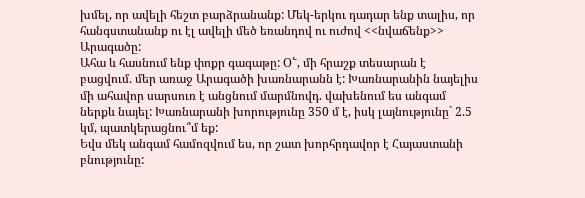խմել, որ ավելի հեշտ բարձրանանք: Մեկ-երկու դադար ենք տալիս, որ հանգստանանք ու էլ ավելի մեծ եռանդով ու ուժով <<նվաճենք>> Արագածը:
Ահա և հասնում ենք փոքր գագաթը: Օ՟, մի հրաշք տեսարան է բացվում. մեր առաջ Արագածի խառնարանն է: Խառնարանին նայելիս մի ահավոր սարսուռ է անցնում մարմնովդ. վախենում ես անգամ ներքև նայել: Խառնարանի խորությունը 350 մ է, իսկ լայնությունը` 2.5 կմ, պատկերացնու՞մ եք:
Եվս մեկ անգամ համոզվում ես, որ շատ խորհրդավոր է Հայաստանի բնությունը: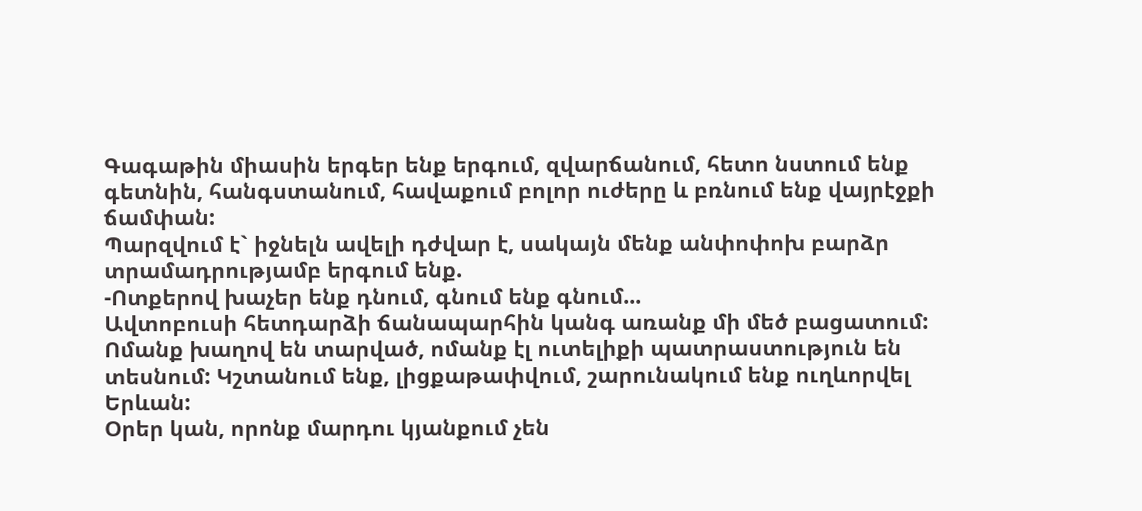Գագաթին միասին երգեր ենք երգում, զվարճանում, հետո նստում ենք գետնին, հանգստանում, հավաքում բոլոր ուժերը և բռնում ենք վայրէջքի ճամփան:
Պարզվում է` իջնելն ավելի դժվար է, սակայն մենք անփոփոխ բարձր տրամադրությամբ երգում ենք.
-Ոտքերով խաչեր ենք դնում, գնում ենք գնում...
Ավտոբուսի հետդարձի ճանապարհին կանգ առանք մի մեծ բացատում: Ոմանք խաղով են տարված, ոմանք էլ ուտելիքի պատրաստություն են տեսնում: Կշտանում ենք, լիցքաթափվում, շարունակում ենք ուղևորվել Երևան:
Օրեր կան, որոնք մարդու կյանքում չեն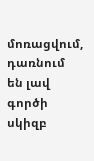մոռացվում, դառնում են լավ գործի սկիզբ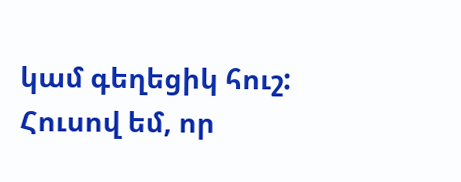կամ գեղեցիկ հուշ: Հուսով եմ, որ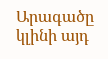Արագածը կլինի այդ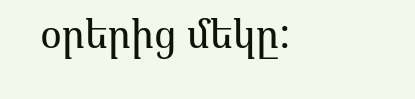օրերից մեկը: